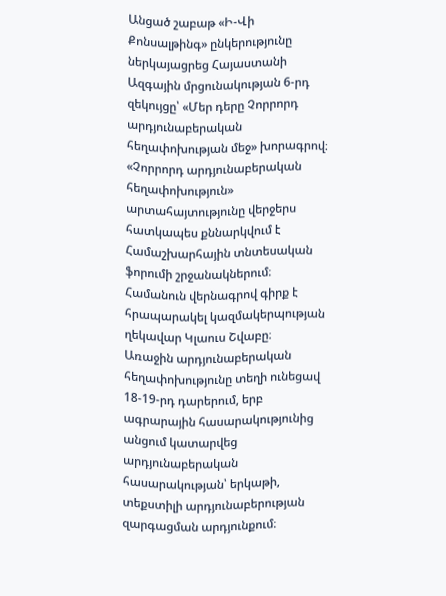Անցած շաբաթ «Ի-Վի Քոնսալթինգ» ընկերությունը ներկայացրեց Հայաստանի Ազգային մրցունակության 6-րդ զեկույցը՝ «Մեր դերը Չորրորդ արդյունաբերական հեղափոխության մեջ» խորագրով։
«Չորրորդ արդյունաբերական հեղափոխություն» արտահայտությունը վերջերս հատկապես քննարկվում է Համաշխարհային տնտեսական ֆորումի շրջանակներում։ Համանուն վերնագրով գիրք է հրապարակել կազմակերպության ղեկավար Կլաուս Շվաբը։
Առաջին արդյունաբերական հեղափոխությունը տեղի ունեցավ 18-19-րդ դարերում, երբ ագրարային հասարակությունից անցում կատարվեց արդյունաբերական հասարակության՝ երկաթի, տեքստիլի արդյունաբերության զարգացման արդյունքում։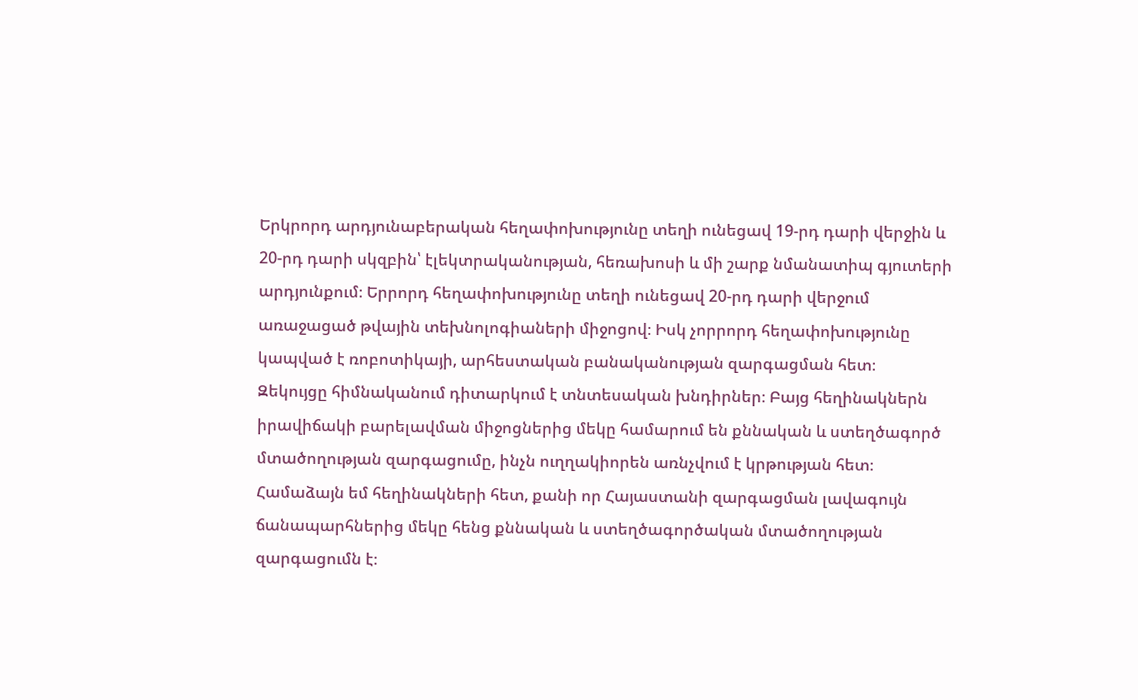Երկրորդ արդյունաբերական հեղափոխությունը տեղի ունեցավ 19-րդ դարի վերջին և 20-րդ դարի սկզբին՝ էլեկտրականության, հեռախոսի և մի շարք նմանատիպ գյուտերի արդյունքում։ Երրորդ հեղափոխությունը տեղի ունեցավ 20-րդ դարի վերջում առաջացած թվային տեխնոլոգիաների միջոցով։ Իսկ չորրորդ հեղափոխությունը կապված է ռոբոտիկայի, արհեստական բանականության զարգացման հետ։
Զեկույցը հիմնականում դիտարկում է տնտեսական խնդիրներ։ Բայց հեղինակներն իրավիճակի բարելավման միջոցներից մեկը համարում են քննական և ստեղծագործ մտածողության զարգացումը, ինչն ուղղակիորեն առնչվում է կրթության հետ։ Համաձայն եմ հեղինակների հետ, քանի որ Հայաստանի զարգացման լավագույն ճանապարհներից մեկը հենց քննական և ստեղծագործական մտածողության զարգացումն է։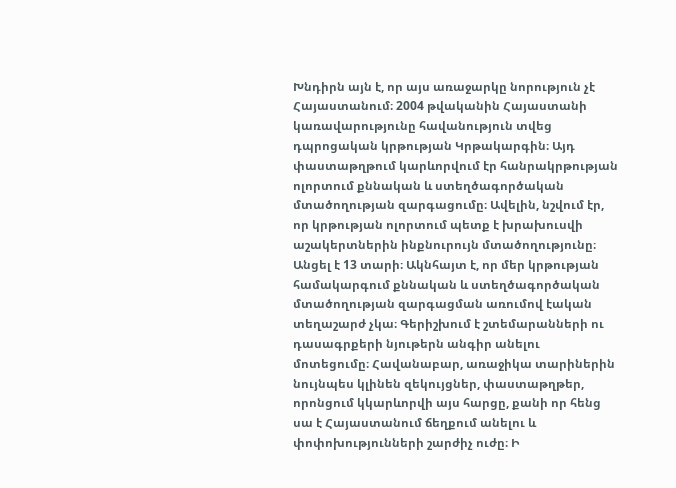Խնդիրն այն է, որ այս առաջարկը նորություն չէ Հայաստանում։ 2004 թվականին Հայաստանի կառավարությունը հավանություն տվեց դպրոցական կրթության Կրթակարգին։ Այդ փաստաթղթում կարևորվում էր հանրակրթության ոլորտում քննական և ստեղծագործական մտածողության զարգացումը։ Ավելին, նշվում էր, որ կրթության ոլորտում պետք է խրախուսվի աշակերտներին ինքնուրույն մտածողությունը։
Անցել է 13 տարի։ Ակնհայտ է, որ մեր կրթության համակարգում քննական և ստեղծագործական մտածողության զարգացման առումով էական տեղաշարժ չկա։ Գերիշխում է շտեմարանների ու դասագրքերի նյութերն անգիր անելու մոտեցումը։ Հավանաբար, առաջիկա տարիներին նույնպես կլինեն զեկույցներ, փաստաթղթեր, որոնցում կկարևորվի այս հարցը, քանի որ հենց սա է Հայաստանում ճեղքում անելու և փոփոխությունների շարժիչ ուժը։ Ի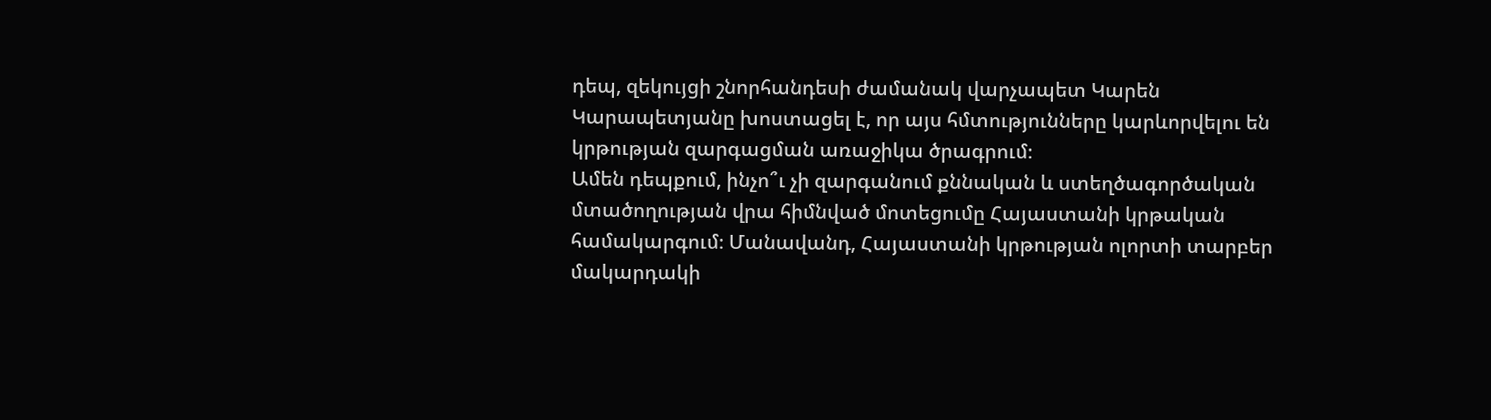դեպ, զեկույցի շնորհանդեսի ժամանակ վարչապետ Կարեն Կարապետյանը խոստացել է, որ այս հմտությունները կարևորվելու են կրթության զարգացման առաջիկա ծրագրում։
Ամեն դեպքում, ինչո՞ւ չի զարգանում քննական և ստեղծագործական մտածողության վրա հիմնված մոտեցումը Հայաստանի կրթական համակարգում։ Մանավանդ, Հայաստանի կրթության ոլորտի տարբեր մակարդակի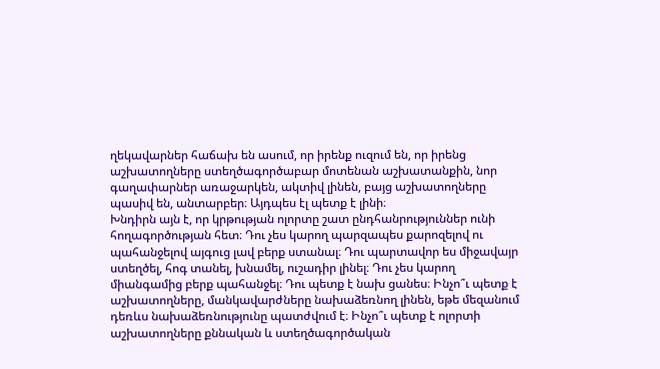ղեկավարներ հաճախ են ասում, որ իրենք ուզում են, որ իրենց աշխատողները ստեղծագործաբար մոտենան աշխատանքին, նոր գաղափարներ առաջարկեն, ակտիվ լինեն, բայց աշխատողները պասիվ են, անտարբեր։ Այդպես էլ պետք է լինի։
Խնդիրն այն է, որ կրթության ոլորտը շատ ընդհանրություններ ունի հողագործության հետ։ Դու չես կարող պարզապես քարոզելով ու պահանջելով այգուց լավ բերք ստանալ։ Դու պարտավոր ես միջավայր ստեղծել, հոգ տանել, խնամել, ուշադիր լինել։ Դու չես կարող միանգամից բերք պահանջել։ Դու պետք է նախ ցանես։ Ինչո՞ւ պետք է աշխատողները, մանկավարժները նախաձեռնող լինեն, եթե մեզանում դեռևս նախաձեռնությունը պատժվում է։ Ինչո՞ւ պետք է ոլորտի աշխատողները քննական և ստեղծագործական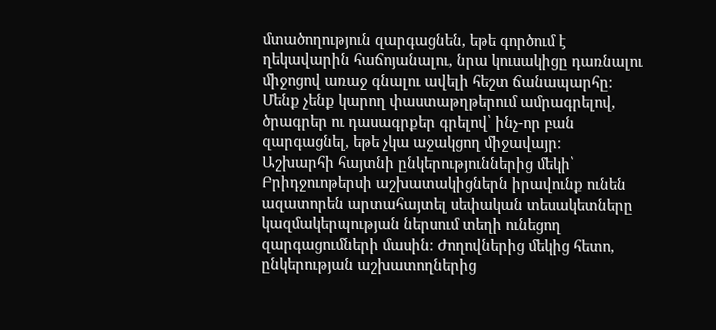մտածողություն զարգացնեն, եթե գործում է ղեկավարին հաճոյանալու, նրա կուսակիցը դառնալու միջոցով առաջ գնալու ավելի հեշտ ճանապարհը։ Մենք չենք կարող փաստաթղթերում ամրագրելով, ծրագրեր ու դասագրքեր գրելով՝ ինչ-որ բան զարգացնել, եթե չկա աջակցող միջավայր։
Աշխարհի հայտնի ընկերություններից մեկի՝ Բրիդջուոթերսի աշխատակիցներն իրավունք ունեն ազատորեն արտահայտել սեփական տեսակետները կազմակերպության ներսում տեղի ունեցող զարգացումների մասին։ Ժողովներից մեկից հետո, ընկերության աշխատողներից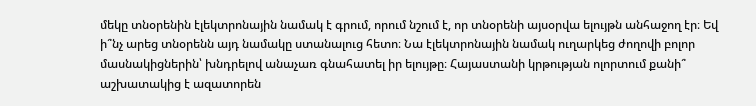մեկը տնօրենին էլեկտրոնային նամակ է գրում, որում նշում է, որ տնօրենի այսօրվա ելույթն անհաջող էր։ Եվ ի՞նչ արեց տնօրենն այդ նամակը ստանալուց հետո։ Նա էլեկտրոնային նամակ ուղարկեց ժողովի բոլոր մասնակիցներին՝ խնդրելով անաչառ գնահատել իր ելույթը։ Հայաստանի կրթության ոլորտում քանի՞ աշխատակից է ազատորեն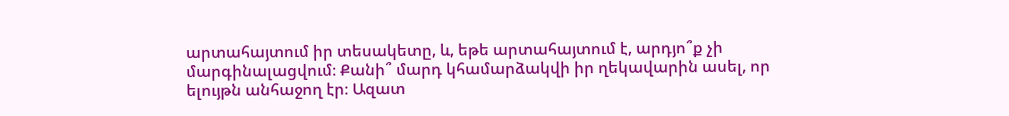արտահայտում իր տեսակետը, և, եթե արտահայտում է, արդյո՞ք չի մարգինալացվում։ Քանի՞ մարդ կհամարձակվի իր ղեկավարին ասել, որ ելույթն անհաջող էր։ Ազատ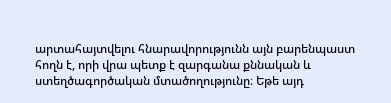արտահայտվելու հնարավորությունն այն բարենպաստ հողն է, որի վրա պետք է զարգանա քննական և ստեղծագործական մտածողությունը։ Եթե այդ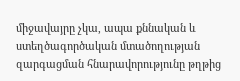միջավայրը չկա, ապա քննական և ստեղծագործական մտածողության զարգացման հնարավորությունը թղթից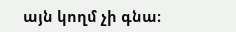այն կողմ չի գնա։